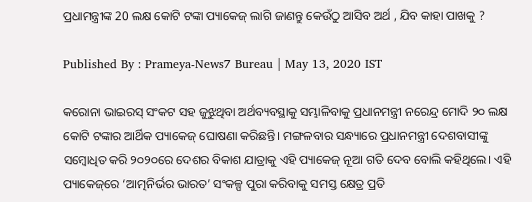ପ୍ରଧାମନ୍ତ୍ରୀଙ୍କ 20 ଲକ୍ଷ କୋଟି ଟଙ୍କା ପ୍ୟାକେଜ୍ ଲାଗି ଜାଣନ୍ତୁ କେଉଁଠୁ ଆସିବ ଅର୍ଥ , ଯିବ କାହା ପାଖକୁ ?

Published By : Prameya-News7 Bureau | May 13, 2020 IST

କରୋନା ଭାଇରସ୍ ସଂକଟ ସହ ଜୁଝୁଥିବା ଅର୍ଥବ୍ୟବସ୍ଥାକୁ ସମ୍ଭାଳିବାକୁ ପ୍ରଧାନମନ୍ତ୍ରୀ ନରେନ୍ଦ୍ର ମୋଦି ୨୦ ଲକ୍ଷ କୋଟି ଟଙ୍କାର ଆର୍ଥିକ ପ୍ୟାକେଜ୍ ଘୋଷଣା କରିଛନ୍ତି। ମଙ୍ଗଳବାର ସନ୍ଧ୍ୟାରେ ପ୍ରଧାନମନ୍ତ୍ରୀ ଦେଶବାସୀଙ୍କୁ  ସମ୍ବୋଧିତ କରି ୨୦୨୦ରେ ଦେଶର ବିକାଶ ଯାତ୍ରାକୁ ଏହି ପ୍ୟାକେଜ୍ ନୂଆ ଗତି ଦେବ ବୋଲି କହିଥିଲେ। ଏହି ପ୍ୟାକେଜ୍‌ରେ ‘ଆତ୍ମନିର୍ଭର ଭାରତ’ ସଂକଳ୍ପ ପୁରା କରିବାକୁ ସମସ୍ତ କ୍ଷେତ୍ର ପ୍ରତି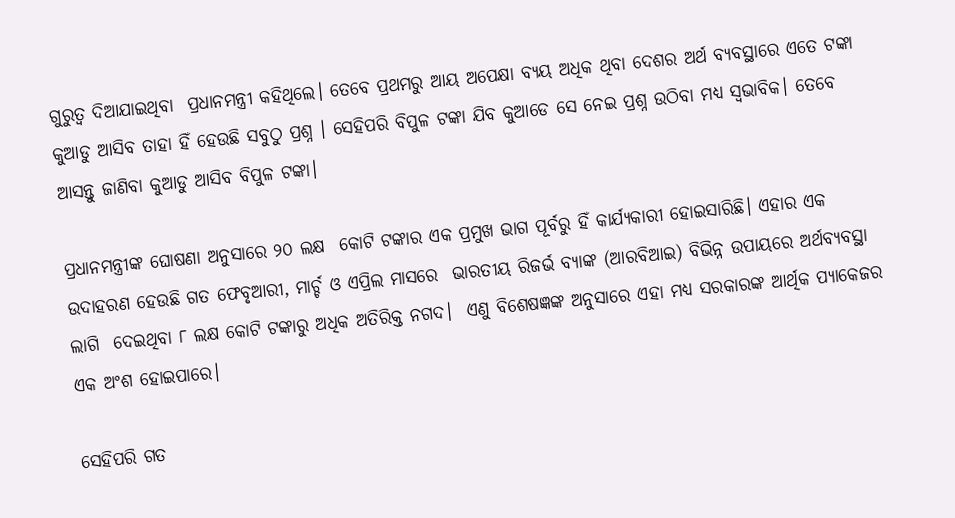ଗୁରୁତ୍ୱ ଦିଆଯାଇଥିବା  ପ୍ରଧାନମନ୍ତ୍ରୀ କହିଥିଲେ। ତେବେ ପ୍ରଥମରୁ ଆୟ ଅପେକ୍ଷା ବ୍ୟୟ ଅଧିକ ଥିବା ଦେଶର ଅର୍ଥ ବ୍ୟବସ୍ଥାରେ ଏତେ ଟଙ୍କା କୁଆଡୁ ଆସିବ ତାହା ହିଁ ହେଉଛି ସବୁଠୁ ପ୍ରଶ୍ନ । ସେହିପରି ବିପୁଳ ଟଙ୍କା ଯିବ କୁଆଡେ ସେ ନେଇ ପ୍ରଶ୍ନ ଉଠିବା ମଧ୍ୟ ସ୍ୱଭାବିକ। ତେବେ ଆସନ୍ତୁ ଜାଣିବା କୁଆଡୁ ଆସିବ ବିପୁଳ ଟଙ୍କା।

ପ୍ରଧାନମନ୍ତ୍ରୀଙ୍କ ଘୋଷଣା ଅନୁସାରେ ୨୦ ଲକ୍ଷ  କୋଟି ଟଙ୍କାର ଏକ ପ୍ରମୁଖ ଭାଗ ପୂର୍ବରୁ ହିଁ କାର୍ଯ୍ୟକାରୀ ହୋଇସାରିଛି। ଏହାର ଏକ ଉଦାହରଣ ହେଉଛି ଗତ ଫେବୃଆରୀ, ମାର୍ଚ୍ଚ ଓ ଏପ୍ରିଲ ମାସରେ  ଭାରତୀୟ ରିଜର୍ଭ ବ୍ୟାଙ୍କ (ଆରବିଆଇ) ବିଭିନ୍ନ ଉପାୟରେ ଅର୍ଥବ୍ୟବସ୍ଥା ଲାଗି  ଦେଇଥିବା ୮ ଲକ୍ଷ କୋଟି ଟଙ୍କାରୁ ଅଧିକ ଅତିରିକ୍ତ ନଗଦ।  ଏଣୁ ବିଶେଷଜ୍ଞଙ୍କ ଅନୁସାରେ ଏହା ମଧ୍ୟ ସରକାରଙ୍କ ଆର୍ଥିକ ପ୍ୟାକେଜର ଏକ ଅଂଶ ହୋଇପାରେ।

ସେହିପରି ଗତ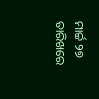ମାର୍ଚ୍ଚ ୨୭ ତାରିଖରେ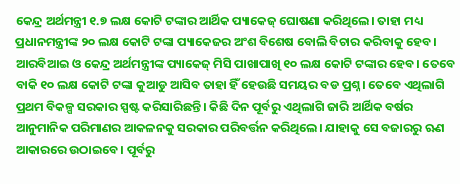କେନ୍ଦ୍ର ଅର୍ଥମନ୍ତ୍ରୀ ୧.୭ ଲକ୍ଷ କୋଟି ଟଙ୍କାର ଆର୍ଥିକ ପ୍ୟାକେଜ୍ ଘୋଷଣା କରିଥିଲେ। ତାହା ମଧ୍ୟ ପ୍ରଧାନମନ୍ତ୍ରୀଙ୍କ ୨୦ ଲକ୍ଷ କୋଟି ଟଙ୍କା ପ୍ୟାକେଜର ଅଂଶ ବିଶେଷ ବୋଲି ବିଚାର କରିବାକୁ ହେବ। ଆରବିଆଇ ଓ କେନ୍ଦ୍ର ଅର୍ଥମନ୍ତ୍ରୀଙ୍କ ପ୍ୟାକେଜ୍‌ ମିସି ପାଖାପାଖି ୧୦ ଲକ୍ଷ କୋଟି ଟଙ୍କାର ହେବ। ତେବେ ବାକି ୧୦ ଲକ୍ଷ କୋଟି ଟଙ୍କା କୁଆଡୁ ଆସିବ ତାହା ହିଁ ହେଉଛି ସମୟର ବଡ ପ୍ରଶ୍ନ। ତେବେ ଏଥିଲାଗି ପ୍ରଥମ ବିକଳ୍ପ ସରକାର ସ୍ପଷ୍ଟ କରିସାରିଛନ୍ତି। କିଛି ଦିନ ପୂର୍ବରୁ ଏଥିଲାଗି ଜାରି ଆର୍ଥିକ ବର୍ଷର ଆନୁମାନିକ ପରିମାଣର ଆକଳନକୁ ସରକାର ପରିବର୍ତ୍ତନ କରିଥିଲେ। ଯାହାକୁ ସେ ବଜାରରୁ ଋଣ ଆକାରରେ ଉଠାଇବେ। ପୂର୍ବରୁ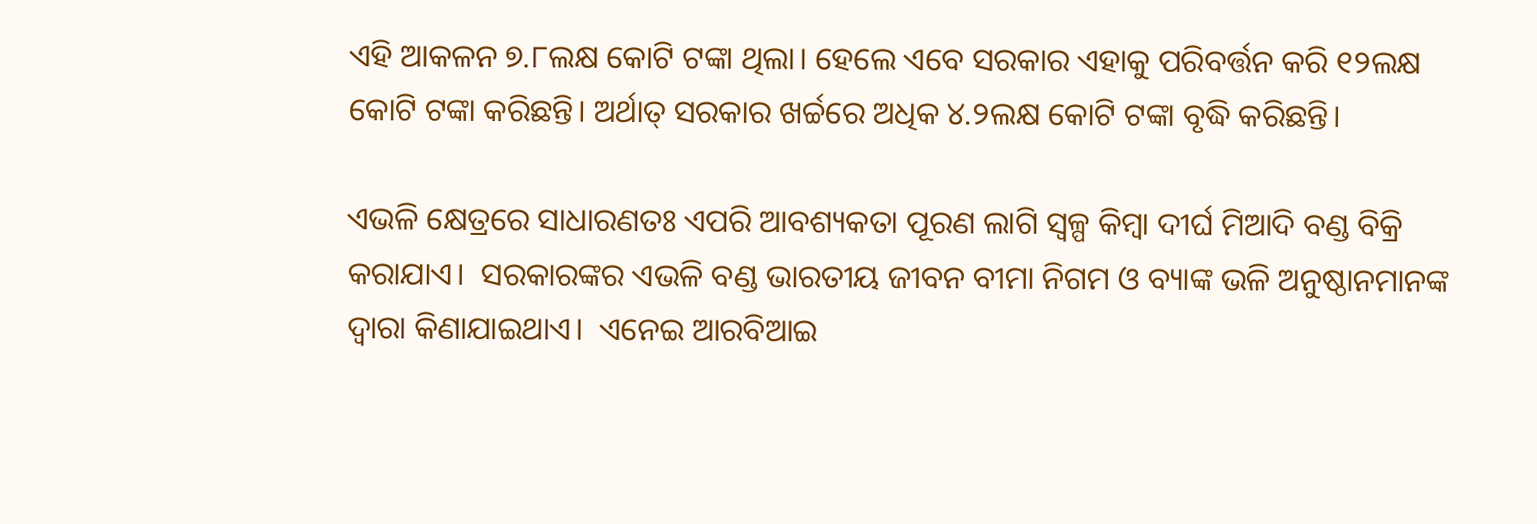ଏହି ଆକଳନ ୭.୮ଲକ୍ଷ କୋଟି ଟଙ୍କା ଥିଲା। ହେଲେ ଏବେ ସରକାର ଏହାକୁ ପରିବର୍ତ୍ତନ କରି ୧୨ଲକ୍ଷ କୋଟି ଟଙ୍କା କରିଛନ୍ତି। ଅର୍ଥାତ୍ ସରକାର ଖର୍ଚ୍ଚରେ ଅଧିକ ୪.୨ଲକ୍ଷ କୋଟି ଟଙ୍କା ବୃଦ୍ଧି କରିଛନ୍ତି।

ଏଭଳି କ୍ଷେତ୍ରରେ ସାଧାରଣତଃ ଏପରି ଆବଶ୍ୟକତା ପୂରଣ ଲାଗି ସ୍ୱଳ୍ପ କିମ୍ବା ଦୀର୍ଘ ମିଆଦି ବଣ୍ଡ ବିକ୍ରି କରାଯାଏ।  ସରକାରଙ୍କର ଏଭଳି ବଣ୍ଡ ଭାରତୀୟ ଜୀବନ ବୀମା ନିଗମ ଓ ବ୍ୟାଙ୍କ ଭଳି ଅନୁଷ୍ଠାନମାନଙ୍କ ଦ୍ୱାରା କିଣାଯାଇଥାଏ।  ଏନେଇ ଆରବିଆଇ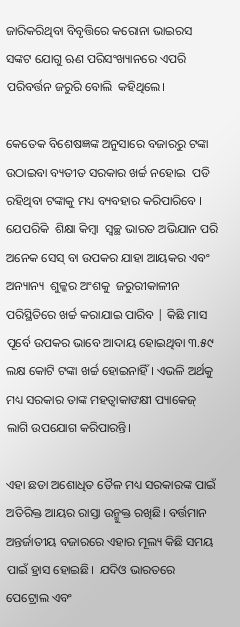ଜାରିକରିଥିବା ବିବୃତ୍ତିରେ କରୋନା ଭାଇରସ ସଙ୍କଟ ଯୋଗୁ ଋଣ ପରିସଂଖ୍ୟାନରେ ଏପରି ପରିବର୍ତ୍ତନ ଜରୁରି ବୋଲି  କହିଥିଲେ।

କେତେକ ବିଶେଷଜ୍ଞଙ୍କ ଅନୁସାରେ ବଜାରରୁ ଟଙ୍କା ଉଠାଇବା ବ୍ୟତୀତ ସରକାର ଖର୍ଚ୍ଚ ନହୋଇ  ପଡି ରହିଥିବା ଟଙ୍କାକୁ ମଧ୍ୟ ବ୍ୟବହାର କରିପାରିବେ । ଯେପରିକି  ଶିକ୍ଷା କିମ୍ବା  ସ୍ୱଚ୍ଛ ଭାରତ ଅଭିଯାନ ପରି ଅନେକ ସେସ୍ ବା ଉପକର ଯାହା ଆୟକର ଏବଂ ଅନ୍ୟାନ୍ୟ  ଶୁଳ୍କର ଅଂଶକୁ  ଜରୁରୀକାଳୀନ ପରିସ୍ଥିତିରେ ଖର୍ଚ୍ଚ କରାଯାଇ ପାରିବ | କିଛି ମାସ ପୂର୍ବେ ଉପକର ଭାବେ ଆଦାୟ ହୋଇଥିବା ୩.୫୯ ଲକ୍ଷ କୋଟି ଟଙ୍କା ଖର୍ଚ୍ଚ ହୋଇନାହିଁ । ଏଭଳି ଅର୍ଥକୁ ମଧ୍ୟ ସରକାର ତାଙ୍କ ମହତ୍ୱାକାଙକ୍ଷୀ ପ୍ୟାକେଜ୍ ଲାଗି ଉପଯୋଗ କରିପାରନ୍ତି।

ଏହା ଛଡା ଅଶୋଧିତ ତୈଳ ମଧ୍ୟ ସରକାରଙ୍କ ପାଇଁ ଅତିରିକ୍ତ ଆୟର ରାସ୍ତା ଉନ୍ମୁକ୍ତ ରଖିଛି। ବର୍ତ୍ତମାନ ଅନ୍ତର୍ଜାତୀୟ ବଜାରରେ ଏହାର ମୂଲ୍ୟ କିଛି ସମୟ ପାଇଁ ହ୍ରାସ ହୋଇଛି।  ଯଦିଓ ଭାରତରେ ପେଟ୍ରୋଲ ଏବଂ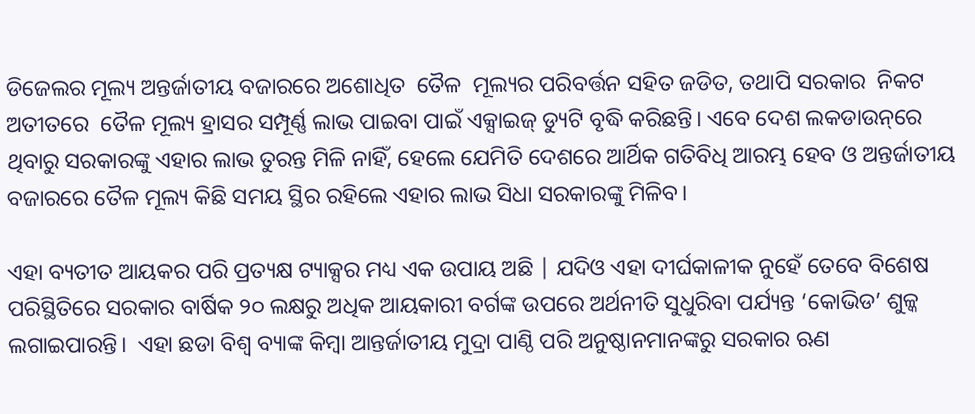ଡିଜେଲର ମୂଲ୍ୟ ଅନ୍ତର୍ଜାତୀୟ ବଜାରରେ ଅଶୋଧିତ  ତୈଳ  ମୂଲ୍ୟର ପରିବର୍ତ୍ତନ ସହିତ ଜଡିତ, ତଥାପି ସରକାର  ନିକଟ ଅତୀତରେ  ତୈଳ ମୂଲ୍ୟ ହ୍ରାସର ସମ୍ପୂର୍ଣ୍ଣ ଲାଭ ପାଇବା ପାଇଁ ଏକ୍ସାଇଜ୍ ଡ୍ୟୁଟି ବୃଦ୍ଧି କରିଛନ୍ତି। ଏବେ ଦେଶ ଲକଡାଉନ୍‌ରେ ଥିବାରୁ ସରକାରଙ୍କୁ ଏହାର ଲାଭ ତୁରନ୍ତ ମିଳି ନାହିଁ, ହେଲେ ଯେମିତି ଦେଶରେ ଆର୍ଥିକ ଗତିବିଧି ଆରମ୍ଭ ହେବ ଓ ଅନ୍ତର୍ଜାତୀୟ ବଜାରରେ ତୈଳ ମୂଲ୍ୟ କିଛି ସମୟ ସ୍ଥିର ରହିଲେ ଏହାର ଲାଭ ସିଧା ସରକାରଙ୍କୁ ମିଳିବ।

ଏହା ବ୍ୟତୀତ ଆୟକର ପରି ପ୍ରତ୍ୟକ୍ଷ ଟ୍ୟାକ୍ସର ମଧ୍ୟ ଏକ ଉପାୟ ଅଛି | ଯଦିଓ ଏହା ଦୀର୍ଘକାଳୀକ ନୁହେଁ ତେବେ ବିଶେଷ ପରିସ୍ଥିତିରେ ସରକାର ବାର୍ଷିକ ୨୦ ଲକ୍ଷରୁ ଅଧିକ ଆୟକାରୀ ବର୍ଗଙ୍କ ଉପରେ ଅର୍ଥନୀତି ସୁଧୁରିବା ପର୍ଯ୍ୟନ୍ତ ‘କୋଭିଡ’ ଶୁଳ୍କ ଲଗାଇପାରନ୍ତି।  ଏହା ଛଡା ବିଶ୍ୱ ବ୍ୟାଙ୍କ କିମ୍ବା ଆନ୍ତର୍ଜାତୀୟ ମୁଦ୍ରା ପାଣ୍ଠି ପରି ଅନୁଷ୍ଠାନମାନଙ୍କରୁ ସରକାର ଋଣ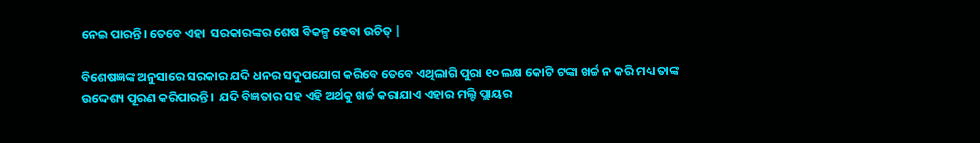ନେଇ ପାରନ୍ତି। ତେବେ ଏହା  ସରକାରଙ୍କର ଶେଷ ବିକଳ୍ପ ହେବା ଉଚିତ୍ |

ବିଶେଷଜ୍ଞଙ୍କ ଅନୁସାରେ ସରକାର ଯଦି ଧନର ସଦୁପଯୋଗ କରିବେ ତେବେ ଏଥିଲାଗି ପୁରା ୧୦ ଲକ୍ଷ କୋଟି ଟଙ୍କା ଖର୍ଚ୍ଚ ନ କରି ମଧ୍ୟ ତାଙ୍କ ଉଦ୍ଦେଶ୍ୟ ପୂରଣ କରିପାରନ୍ତି।  ଯଦି ବିଜ୍ଞତାର ସହ ଏହି ଅର୍ଥକୁ ଖର୍ଚ୍ଚ କରାଯାଏ ଏହାର ମଲ୍ଟି ପ୍ଲାୟର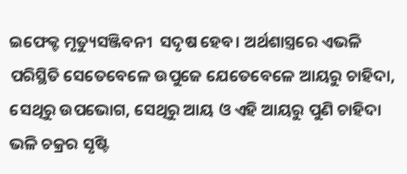ଇଫେକ୍ଟ ମୃତ୍ୟୁସଞ୍ଜିବନୀ  ସଦୃଷ ହେବ। ଅର୍ଥଶାସ୍ତ୍ରରେ ଏଭଳି ପରିସ୍ଥିତି ସେତେବେଳେ ଉପୁଜେ ଯେତେବେଳେ ଆୟରୁ ଚାହିଦା, ସେଥିରୁ ଉପଭୋଗ, ସେଥିରୁ ଆୟ ଓ ଏହି ଆୟରୁ ପୁଣି ଚାହିଦା ଭଳି ଚକ୍ରର ସୃଷ୍ଟି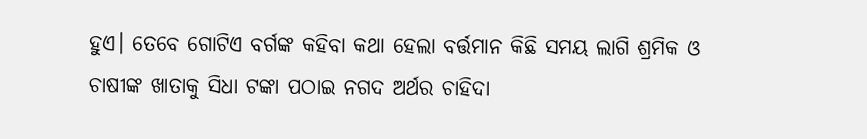ହୁଏ। ତେବେ ଗୋଟିଏ ବର୍ଗଙ୍କ କହିବା କଥା ହେଲା ବର୍ତ୍ତମାନ କିଛି ସମୟ ଲାଗି ଶ୍ରମିକ ଓ ଚାଷୀଙ୍କ ଖାତାକୁ ସିଧା ଟଙ୍କା ପଠାଇ ନଗଦ ଅର୍ଥର ଚାହିଦା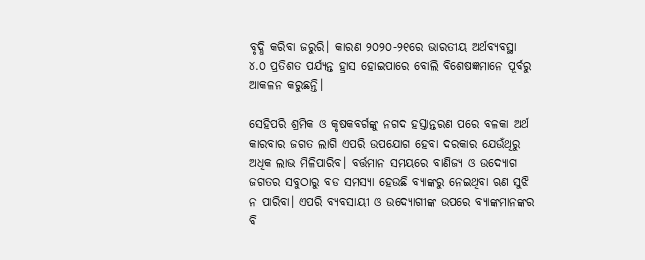ବୃଦ୍ଧି କରିବା ଜରୁରି। କାରଣ ୨୦୨୦-୨୧ରେ ଭାରତୀୟ ଅର୍ଥବ୍ୟବସ୍ଥା ୪.୦ ପ୍ରତିଶତ ପର୍ଯ୍ୟନ୍ତ ହ୍ରାସ ହୋଇପାରେ ବୋଲି ବିଶେଷଜ୍ଞମାନେ ପୂର୍ବରୁ ଆକଳନ କରୁଛନ୍ତି।

ସେହିପରି ଶ୍ରମିକ ଓ କୃଷକବର୍ଗଙ୍କୁ ନଗଦ ହସ୍ତାନ୍ତରଣ ପରେ ବଳକା ଅର୍ଥ କାରବାର ଜଗତ ଲାଗି ଏପରି ଉପଯୋଗ ହେବା ଦରକାର ଯେଉଁଥିରୁ ଅଧିକ ଲାଭ ମିଳିପାରିବ। ବର୍ତ୍ତମାନ ସମୟରେ ବାଣିଜ୍ୟ ଓ ଉଦ୍ୟୋଗ ଜଗତର ସବୁଠାରୁ ବଡ ସମସ୍ୟା ହେଉଛି ବ୍ୟାଙ୍କରୁ ନେଇଥିବା ଋଣ ସୁଝି ନ ପାରିବା। ଏପରି ବ୍ୟବସାୟୀ ଓ ଉଦ୍ୟୋଗୀଙ୍କ ଉପରେ ବ୍ୟାଙ୍କମାନଙ୍କର ବି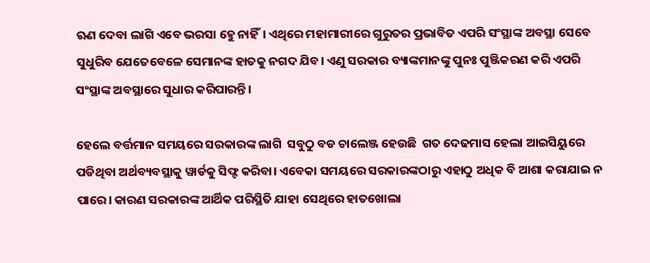ଋଣ ଦେବା ଲାଗି ଏବେ ଭରସା ହେୁ ନାହିଁ। ଏଥିରେ ମହାମାରୀରେ ଗୁରୁତର ପ୍ରଭାବିତ ଏପରି ସଂସ୍ଥାଙ୍କ ଅବସ୍ଥା ସେବେ ସୁଧୁରିବ ଯେତେବେଳେ ସେମାନଙ୍କ ହାତକୁ ନଗଦ ଯିବ। ଏଣୁ ସରକାର ବ୍ୟାଙ୍କମାନଙ୍କୁ ପୁନଃ ପୁଞ୍ଜିକରଣ କରି ଏପରି ସଂସ୍ଥାଙ୍କ ଅବସ୍ଥାରେ ସୁଧାର କରିପାରନ୍ତି।

ହେଲେ ବର୍ତ୍ତମାନ ସମୟରେ ସରକାରଙ୍କ ଲାଗି  ସବୁଠୁ ବଡ ଚାଲେଞ୍ଜ ହେଉଛି  ଗତ ଦେଢମାସ ହେଲା ଆଇସିୟୁରେ ପଡିଥିବା ଅର୍ଥବ୍ୟବସ୍ଥାକୁ ୱାର୍ଡକୁ ସିଫ୍ଟ କରିବା। ଏବେକା ସମୟରେ ସରକାରଙ୍କଠାରୁ ଏହାଠୁ ଅଧିକ ବି ଆଶା କରାଯାଇ ନ ପାରେ। କାରଣ ସରକାରଙ୍କ ଆର୍ଥିକ ପରିସ୍ଥିତି ଯାହା ସେଥିରେ ହାତଖୋଲା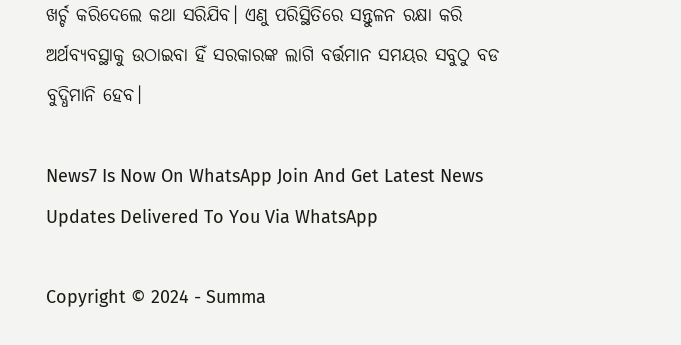ଖର୍ଚ୍ଚ କରିଦେଲେ କଥା ସରିଯିବ। ଏଣୁ ପରିସ୍ଥିତିରେ ସନ୍ତୁଳନ ରକ୍ଷା କରି ଅର୍ଥବ୍ୟବସ୍ଥାକୁ ଉଠାଇବା ହିଁ ସରକାରଙ୍କ ଲାଗି ବର୍ତ୍ତମାନ ସମୟର ସବୁଠୁ ବଡ ବୁଦ୍ଧିମାନି ହେବ।

News7 Is Now On WhatsApp Join And Get Latest News Updates Delivered To You Via WhatsApp

Copyright © 2024 - Summa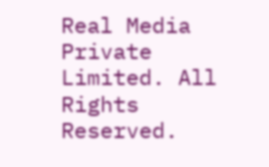Real Media Private Limited. All Rights Reserved.